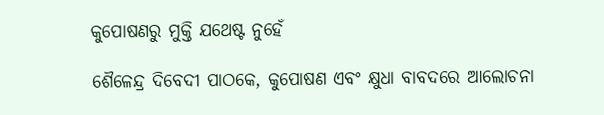କୁପୋଷଣରୁ ମୁକ୍ତି ଯଥେଷ୍ଟ ନୁହେଁ

ଶୈଳେନ୍ଦ୍ର ଦିବେଦୀ ପାଠକେ, କୁପୋଷଣ ଏବଂ କ୍ଷୁଧା ବାବଦରେ ଆଲୋଚନା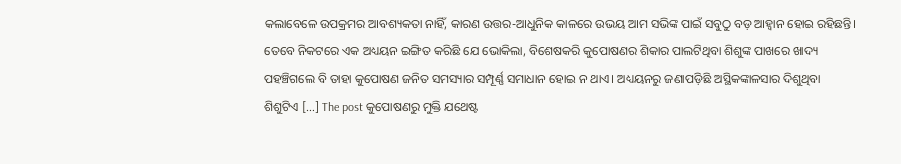କଲାବେଳେ ଉପକ୍ରମର ଆବଶ୍ୟକତା ନାହିଁ, କାରଣ ଉତ୍ତର-ଆଧୁନିକ କାଳରେ ଉଭୟ ଆମ ସଭିଙ୍କ ପାଇଁ ସବୁଠୁ ବଡ଼ ଆହ୍ବାନ ହୋଇ ରହିଛନ୍ତି। ତେବେ ନିକଟରେ ଏକ ଅଧ୍ୟୟନ ଇଙ୍ଗିତ କରିଛି ଯେ ଭୋକିଲା, ବିଶେଷକରି କୁପୋଷଣର ଶିକାର ପାଲଟିଥିବା ଶିଶୁଙ୍କ ପାଖରେ ଖାଦ୍ୟ ପହଞ୍ଚିଗଲେ ବି ତାହା କୁପୋଷଣ ଜନିତ ସମସ୍ୟାର ସମ୍ପୂର୍ଣ୍ଣ ସମାଧାନ ହୋଇ ନ ଥାଏ। ଅଧ୍ୟୟନରୁ ଜଣାପଡ଼ିଛି ଅସ୍ଥିକଙ୍କାଳସାର ଦିଶୁଥିବା ଶିଶୁଟିଏ […] The post କୁପୋଷଣରୁ ମୁକ୍ତି ଯଥେଷ୍ଟ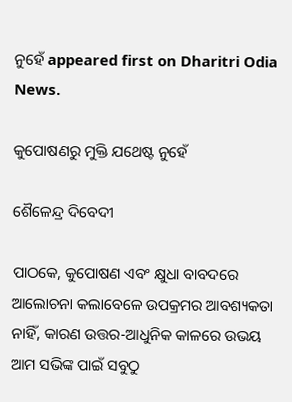ନୁହେଁ appeared first on Dharitri Odia News.

କୁପୋଷଣରୁ ମୁକ୍ତି ଯଥେଷ୍ଟ ନୁହେଁ

ଶୈଳେନ୍ଦ୍ର ଦିବେଦୀ

ପାଠକେ, କୁପୋଷଣ ଏବଂ କ୍ଷୁଧା ବାବଦରେ ଆଲୋଚନା କଲାବେଳେ ଉପକ୍ରମର ଆବଶ୍ୟକତା ନାହିଁ, କାରଣ ଉତ୍ତର-ଆଧୁନିକ କାଳରେ ଉଭୟ ଆମ ସଭିଙ୍କ ପାଇଁ ସବୁଠୁ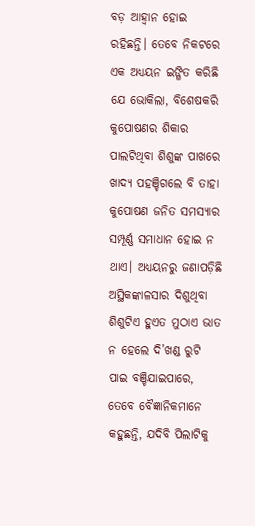ବଡ଼ ଆହ୍ବାନ ହୋଇ ରହିଛନ୍ତି। ତେବେ ନିକଟରେ ଏକ ଅଧ୍ୟୟନ ଇଙ୍ଗିତ କରିଛି ଯେ ଭୋକିଲା, ବିଶେଷକରି କୁପୋଷଣର ଶିକାର ପାଲଟିଥିବା ଶିଶୁଙ୍କ ପାଖରେ ଖାଦ୍ୟ ପହଞ୍ଚିଗଲେ ବି ତାହା କୁପୋଷଣ ଜନିତ ସମସ୍ୟାର ସମ୍ପୂର୍ଣ୍ଣ ସମାଧାନ ହୋଇ ନ ଥାଏ। ଅଧ୍ୟୟନରୁ ଜଣାପଡ଼ିଛି ଅସ୍ଥିକଙ୍କାଳସାର ଦିଶୁଥିବା ଶିଶୁଟିଏ ହୁଏତ ମୁଠାଏ ଭାତ ନ ହେଲେ ଦି’ଖଣ୍ଡ ରୁଟି ପାଇ ବଞ୍ଚିଯାଇପାରେ, ତେବେ ବୈଜ୍ଞାନିକମାନେ କହୁଛନ୍ତି, ଯଦିବି ପିଲାଟିକୁ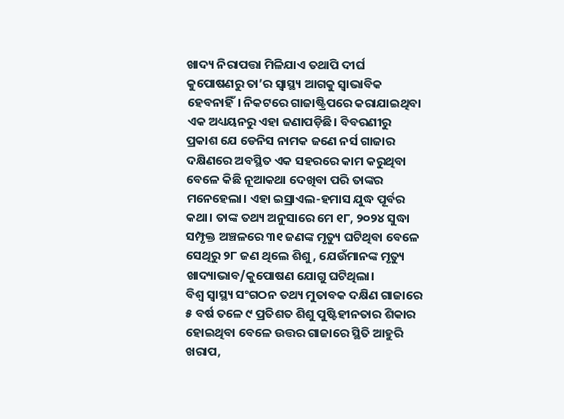ଖାଦ୍ୟ ନିରାପତ୍ତା ମିଳିଯାଏ ତଥାପି ଦୀର୍ଘ କୁପୋଷଣରୁ ତା’ର ସ୍ବାସ୍ଥ୍ୟ ଆଗକୁ ସ୍ବାଭାବିକ ହେବନାହିଁ। ନିକଟରେ ଗାଜାଷ୍ଟ୍ରିପରେ କରାଯାଇଥିବା ଏକ ଅଧ୍ୟୟନରୁ ଏହା ଜଣାପଡ଼ିଛି। ବିବରଣୀରୁ ପ୍ରକାଶ ଯେ ଡେନିସ ନାମକ ଜଣେ ନର୍ସ ଗାଜାର ଦକ୍ଷିଣରେ ଅବସ୍ଥିତ ଏକ ସହରରେ କାମ କରୁଥିବା ବେଳେ କିଛି ନୂଆକଥା ଦେଖିବା ପରି ତାଙ୍କର ମନେହେଲା। ଏହା ଇସ୍ରାଏଲ-ହମାସ ଯୁଦ୍ଧ ପୂର୍ବର କଥା। ତାଙ୍କ ତଥ୍ୟ ଅନୁସାରେ ମେ ୧୮, ୨୦୨୪ ସୁଦ୍ଧା ସମ୍ପୃକ୍ତ ଅଞ୍ଚଳରେ ୩୧ ଜଣଙ୍କ ମୃତ୍ୟୁ ଘଟିଥିବା ବେଳେ ସେଥିରୁ ୨୮ ଜଣ ଥିଲେ ଶିଶୁ, ଯେଉଁମାନଙ୍କ ମୃତ୍ୟୁ ଖାଦ୍ୟାଭାବ/କୁପୋଷଣ ଯୋଗୁ ଘଟିଥିଲା।
ବିଶ୍ୱ ସ୍ବାସ୍ଥ୍ୟ ସଂଗଠନ ତଥ୍ୟ ମୁତାବକ ଦକ୍ଷିଣ ଗାଜାରେ ୫ ବର୍ଷ ତଳେ ୯ ପ୍ରତିଶତ ଶିଶୁ ପୁଷ୍ଟିହୀନତାର ଶିକାର ହୋଇଥିବା ବେଳେ ଉତ୍ତର ଗାଜାରେ ସ୍ଥିତି ଆହୁରି ଖରାପ,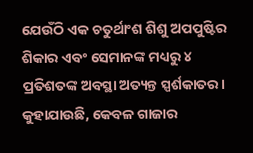ଯେଉଁଠି ଏକ ଚତୁର୍ଥାଂଶ ଶିଶୁ ଅପପୁଷ୍ଟିର ଶିକାର ଏବଂ ସେମାନଙ୍କ ମଧ୍ୟରୁ ୪ ପ୍ରତିଶତଙ୍କ ଅବସ୍ଥା ଅତ୍ୟନ୍ତ ସ୍ପର୍ଶକାତର। କୁହାଯାଉଛି, କେବଳ ଗାଜାର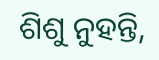ଶିଶୁ ନୁହନ୍ତି,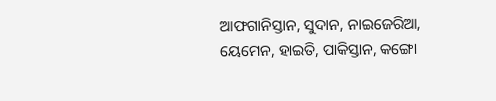ଆଫଗାନିସ୍ତାନ, ସୁଦାନ, ନାଇଜେରିଆ, ୟେମେନ, ହାଇତି, ପାକିସ୍ତାନ, କଙ୍ଗୋ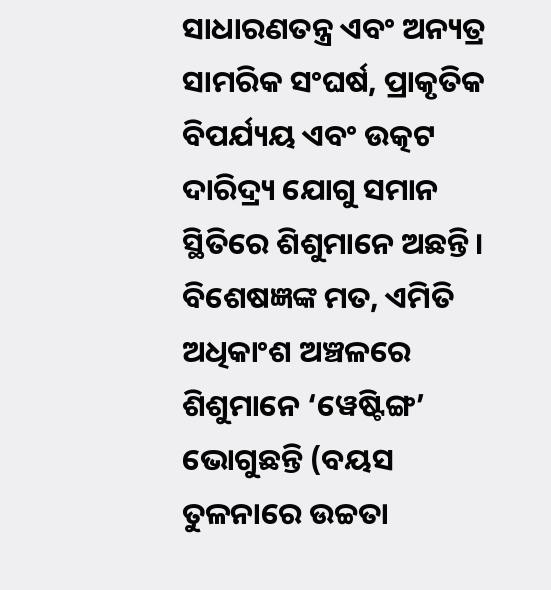ସାଧାରଣତନ୍ତ୍ର ଏବଂ ଅନ୍ୟତ୍ର ସାମରିକ ସଂଘର୍ଷ, ପ୍ରାକୃତିକ ବିପର୍ଯ୍ୟୟ ଏବଂ ଉତ୍କଟ ଦାରିଦ୍ର୍ୟ ଯୋଗୁ ସମାନ ସ୍ଥିତିରେ ଶିଶୁମାନେ ଅଛନ୍ତି। ବିଶେଷଜ୍ଞଙ୍କ ମତ, ଏମିତି ଅଧିକାଂଶ ଅଞ୍ଚଳରେ ଶିଶୁମାନେ ‘ୱେଷ୍ଟିଙ୍ଗ’ ଭୋଗୁଛନ୍ତି (ବୟସ ତୁଳନାରେ ଉଚ୍ଚତା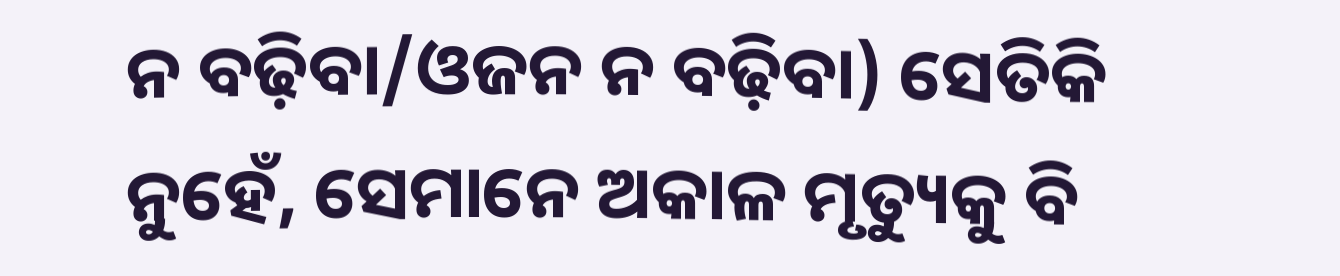ନ ବଢ଼ିବା/ଓଜନ ନ ବଢ଼ିବା) ସେତିକି ନୁହେଁ, ସେମାନେ ଅକାଳ ମୃତ୍ୟୁକୁ ବି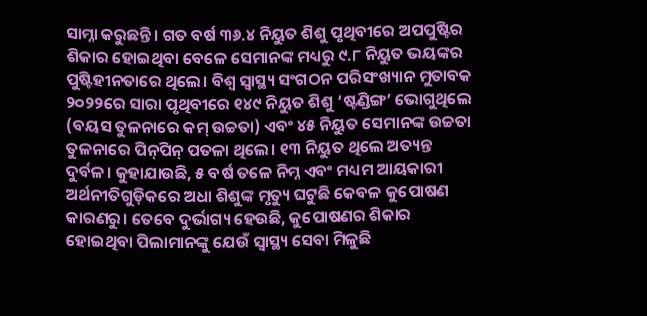ସାମ୍ନା କରୁଛନ୍ତି। ଗତ ବର୍ଷ ୩୬.୪ ନିୟୁତ ଶିଶୁ ପୃଥିବୀରେ ଅପପୁଷ୍ଟିର ଶିକାର ହୋଇଥିବା ବେଳେ ସେମାନଙ୍କ ମଧ୍ୟରୁ ୯.୮ ନିୟୁତ ଭୟଙ୍କର ପୁଷ୍ଟିହୀନତାରେ ଥିଲେ। ବିଶ୍ୱ ସ୍ବାସ୍ଥ୍ୟ ସଂଗଠନ ପରିସଂଖ୍ୟାନ ମୁତାବକ ୨୦୨୨ରେ ସାରା ପୃଥିବୀରେ ୧୪୯ ନିୟୁତ ଶିଶୁ ‘ଷ୍ଟଣ୍ଡିଙ୍ଗ’ ଭୋଗୁଥିଲେ (ବୟସ ତୁଳନାରେ କମ୍‌ ଉଚ୍ଚତା) ଏବଂ ୪୫ ନିୟୁତ ସେମାନଙ୍କ ଉଚ୍ଚତା ତୁଳନାରେ ପିନ୍‌ପିନ୍‌ ପତଳା ଥିଲେ। ୧୩ ନିୟୁତ ଥିଲେ ଅତ୍ୟନ୍ତ ଦୁର୍ବଳ। କୁହାଯାଉଛି, ୫ ବର୍ଷ ତଳେ ନିମ୍ନ ଏବଂ ମଧ୍ୟମ ଆୟକାରୀ ଅର୍ଥନୀତିଗୁଡ଼ିକରେ ଅଧା ଶିଶୁଙ୍କ ମୃତ୍ୟୁ ଘଟୁଛି କେବଳ କୁପୋଷଣ କାରଣରୁ। ତେବେ ଦୁର୍ଭାଗ୍ୟ ହେଉଛି, କୁପୋଷଣର ଶିକାର ହୋଇଥିବା ପିଲାମାନଙ୍କୁ ଯେଉଁ ସ୍ବାସ୍ଥ୍ୟ ସେବା ମିଳୁଛି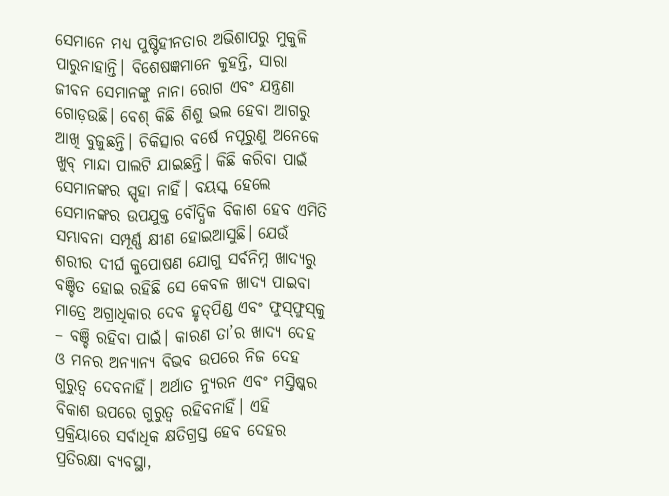ସେମାନେ ମଧ୍ୟ ପୁଷ୍ଟିହୀନତାର ଅଭିଶାପରୁ ମୁକୁଳି ପାରୁନାହାନ୍ତି। ବିଶେଷଜ୍ଞମାନେ କୁହନ୍ତି, ସାରା ଜୀବନ ସେମାନଙ୍କୁ ନାନା ରୋଗ ଏବଂ ଯନ୍ତ୍ରଣା ଗୋଡ଼ଉଛି। ବେଶ୍‌ କିଛି ଶିଶୁ ଭଲ ହେବା ଆଗରୁ ଆଖି ବୁଜୁଛନ୍ତି। ଚିକିତ୍ସାର ବର୍ଷେ ନପୂରୁଣୁ ଅନେକେ ଖୁବ୍‌ ମାନ୍ଦା ପାଲଟି ଯାଇଛନ୍ତି। କିଛି କରିବା ପାଇଁ ସେମାନଙ୍କର ସ୍ପୃହା ନାହିଁ। ବୟସ୍କ ହେଲେ ସେମାନଙ୍କର ଉପଯୁକ୍ତ ବୌଦ୍ଧିକ ବିକାଶ ହେବ ଏମିତି ସମ୍ଭାବନା ସମ୍ପୂର୍ଣ୍ଣ କ୍ଷୀଣ ହୋଇଆସୁଛି। ଯେଉଁ ଶରୀର ଦୀର୍ଘ କୁପୋଷଣ ଯୋଗୁ ସର୍ବନିମ୍ନ ଖାଦ୍ୟରୁ ବଞ୍ଚିତ ହୋଇ ରହିଛି ସେ କେବଳ ଖାଦ୍ୟ ପାଇବା ମାତ୍ରେ ଅଗ୍ରାଧିକାର ଦେବ ହୃତ୍‌ପିଣ୍ଡ ଏବଂ ଫୁସ୍‌ଫୁସ୍‌କୁ – ବଞ୍ଚି ରହିବା ପାଇଁ। କାରଣ ତା’ର ଖାଦ୍ୟ ଦେହ ଓ ମନର ଅନ୍ୟାନ୍ୟ ବିଭବ ଉପରେ ନିଜ ଦେହ ଗୁରୁତ୍ୱ ଦେବନାହିଁ। ଅର୍ଥାତ ନ୍ୟୁରନ ଏବଂ ମସ୍ତିଷ୍କର ବିକାଶ ଉପରେ ଗୁରୁତ୍ୱ ରହିବନାହିଁ। ଏହି ପ୍ରକ୍ରିୟାରେ ସର୍ବାଧିକ କ୍ଷତିଗ୍ରସ୍ତ ହେବ ଦେହର ପ୍ରତିରକ୍ଷା ବ୍ୟବସ୍ଥା,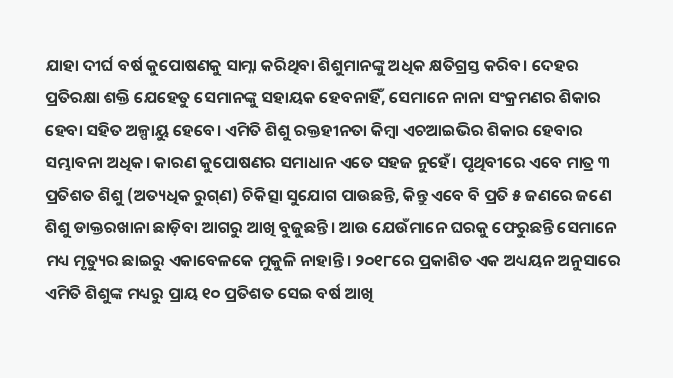ଯାହା ଦୀର୍ଘ ବର୍ଷ କୁପୋଷଣକୁ ସାମ୍ନା କରିଥିବା ଶିଶୁମାନଙ୍କୁ ଅଧିକ କ୍ଷତିଗ୍ରସ୍ତ କରିବ। ଦେହର ପ୍ରତିରକ୍ଷା ଶକ୍ତି ଯେହେତୁ ସେମାନଙ୍କୁ ସହାୟକ ହେବନାହିଁ, ସେମାନେ ନାନା ସଂକ୍ରମଣର ଶିକାର ହେବା ସହିତ ଅଳ୍ପାୟୁ ହେବେ। ଏମିତି ଶିଶୁ ରକ୍ତହୀନତା କିମ୍ବା ଏଚଆଇଭିର ଶିକାର ହେବାର ସମ୍ଭାବନା ଅଧିକ। କାରଣ କୁପୋଷଣର ସମାଧାନ ଏତେ ସହଜ ନୁହେଁ। ପୃଥିବୀରେ ଏବେ ମାତ୍ର ୩ ପ୍ରତିଶତ ଶିଶୁ (ଅତ୍ୟଧିକ ରୁଗ୍‌ଣ) ଚିକିତ୍ସା ସୁଯୋଗ ପାଉଛନ୍ତି, କିନ୍ତୁ ଏବେ ବି ପ୍ରତି ୫ ଜଣରେ ଜଣେ ଶିଶୁ ଡାକ୍ତରଖାନା ଛାଡ଼ିବା ଆଗରୁ ଆଖି ବୁଜୁଛନ୍ତି। ଆଉ ଯେଉଁମାନେ ଘରକୁ ଫେରୁଛନ୍ତି ସେମାନେ ମଧ୍ୟ ମୃତ୍ୟୁର ଛାଇରୁ ଏକାବେଳକେ ମୁକୁଳି ନାହାନ୍ତି। ୨୦୧୮ରେ ପ୍ରକାଶିତ ଏକ ଅଧ୍ୟୟନ ଅନୁସାରେ ଏମିତି ଶିଶୁଙ୍କ ମଧ୍ୟରୁ ପ୍ରାୟ ୧୦ ପ୍ରତିଶତ ସେଇ ବର୍ଷ ଆଖି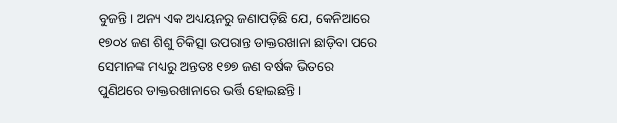ବୁଜନ୍ତି। ଅନ୍ୟ ଏକ ଅଧ୍ୟୟନରୁ ଜଣାପଡ଼ିଛି ଯେ, କେନିଆରେ ୧୭୦୪ ଜଣ ଶିଶୁ ଚିକିତ୍ସା ଉପରାନ୍ତ ଡାକ୍ତରଖାନା ଛାଡ଼ିବା ପରେ ସେମାନଙ୍କ ମଧ୍ୟରୁ ଅନ୍ତତଃ ୧୭୭ ଜଣ ବର୍ଷକ ଭିତରେ ପୁଣିଥରେ ଡାକ୍ତରଖାନାରେ ଭର୍ତ୍ତି ହୋଇଛନ୍ତି।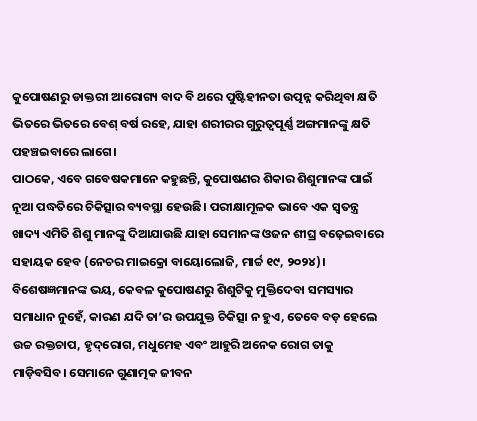କୁପୋଷଣରୁ ଡାକ୍ତରୀ ଆରୋଗ୍ୟ ବାଦ ବି ଥରେ ପୁଷ୍ଟିହୀନତା ଉତ୍ପନ୍ନ କରିଥିବା କ୍ଷତି ଭିତରେ ଭିତରେ ବେଶ୍‌ ବର୍ଷ ରହେ, ଯାହା ଶରୀରର ଗୁରୁତ୍ୱପୂର୍ଣ୍ଣ ଅଙ୍ଗମାନଙ୍କୁ କ୍ଷତି ପହଞ୍ଚଇବାରେ ଲାଗେ।
ପାଠକେ, ଏବେ ଗବେଷକମାନେ କହୁଛନ୍ତି, କୁପୋଷଣର ଶିକାର ଶିଶୁମାନଙ୍କ ପାଇଁ ନୂଆ ପଦ୍ଧତିରେ ଚିକିତ୍ସାର ବ୍ୟବସ୍ଥା ହେଉଛି। ପରୀକ୍ଷାମୂଳକ ଭାବେ ଏକ ସ୍ବତନ୍ତ୍ର ଖାଦ୍ୟ ଏମିତି ଶିଶୁ ମାନଙ୍କୁ ଦିଆଯାଉଛି ଯାହା ସେମାନଙ୍କ ଓଜନ ଶୀଘ୍ର ବଢ଼େଇବାରେ ସହାୟକ ହେବ (ନେଚର ମାଇକ୍ରୋ ବାୟୋଲୋଜି, ମାର୍ଚ୍ଚ ୧୯, ୨୦୨୪)। ବିଶେଷଜ୍ଞମାନଙ୍କ ଭୟ, କେବଳ କୁପୋଷଣରୁ ଶିଶୁଟିକୁ ମୁକ୍ତିଦେବା ସମସ୍ୟାର ସମାଧାନ ନୁହେଁ, କାରଣ ଯଦି ତା’ର ଉପଯୁକ୍ତ ଚିକିତ୍ସା ନ ହୁଏ, ତେବେ ବଡ଼ ହେଲେ ଉଚ୍ଚ ରକ୍ତଚାପ, ହୃଦ୍‌ରୋଗ, ମଧୁମେହ ଏବଂ ଆହୁରି ଅନେକ ରୋଗ ତାକୁ ମାଡ଼ିବସିବ। ସେମାନେ ଗୁଣାତ୍ମକ ଜୀବନ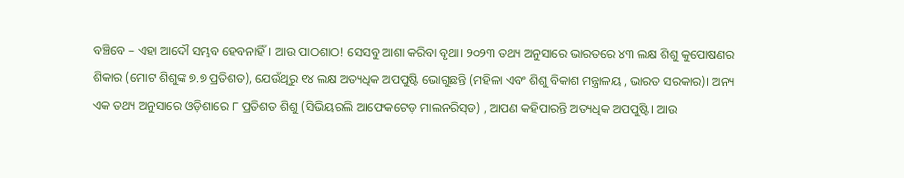ବଞ୍ଚିବେ – ଏହା ଆଦୌ ସମ୍ଭବ ହେବନାହିଁ। ଆଉ ପାଠଶାଠ! ସେସବୁ ଆଶା କରିବା ବୃଥା। ୨୦୨୩ ତଥ୍ୟ ଅନୁସାରେ ଭାରତରେ ୪୩ ଲକ୍ଷ ଶିଶୁ କୁପୋଷଣର ଶିକାର (ମୋଟ ଶିଶୁଙ୍କ ୭.୭ ପ୍ରତିଶତ), ଯେଉଁଥିରୁ ୧୪ ଲକ୍ଷ ଅତ୍ୟଧିକ ଅପପୁଷ୍ଟି ଭୋଗୁଛନ୍ତି (ମହିଳା ଏବଂ ଶିଶୁ ବିକାଶ ମନ୍ତ୍ରାଳୟ , ଭାରତ ସରକାର)। ଅନ୍ୟ ଏକ ତଥ୍ୟ ଅନୁସାରେ ଓଡ଼ିଶାରେ ୮ ପ୍ରତିଶତ ଶିଶୁ (ସିଭିୟରଲି ଆଫେକଟେଡ଼ ମାଲନରିସ୍‌ଡ) , ଆପଣ କହିପାରନ୍ତି ଅତ୍ୟଧିକ ଅପପୁଷ୍ଟି। ଆଉ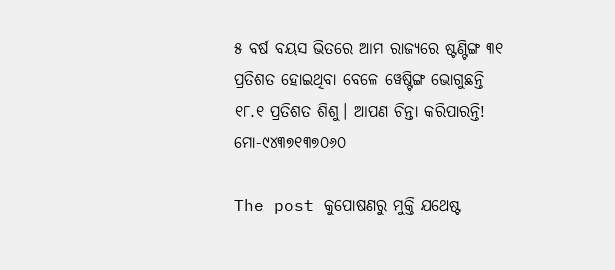୫ ବର୍ଷ ବୟସ ଭିତରେ ଆମ ରାଜ୍ୟରେ ଷ୍ଟଣ୍ଟିଙ୍ଗ ୩୧ ପ୍ରତିଶତ ହୋଇଥିବା ବେଳେ ୱେଷ୍ଟିଙ୍ଗ ଭୋଗୁଛନ୍ତି ୧୮.୧ ପ୍ରତିଶତ ଶିଶୁ। ଆପଣ ଚିନ୍ତା କରିପାରନ୍ତି!
ମୋ-୯୪୩୭୧୩୭୦୬୦

The post କୁପୋଷଣରୁ ମୁକ୍ତି ଯଥେଷ୍ଟ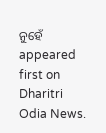ନୁହେଁ appeared first on Dharitri Odia News.